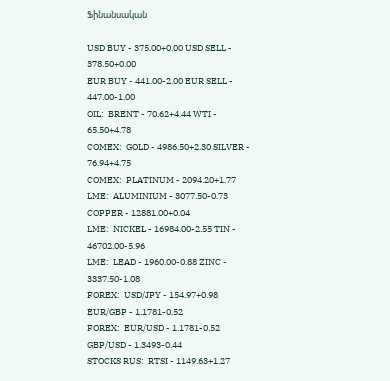Ֆինանսական

USD BUY - 375.00+0.00 USD SELL - 378.50+0.00
EUR BUY - 441.00-2.00 EUR SELL - 447.00-1.00
OIL:  BRENT - 70.62+4.44 WTI - 65.50+4.78
COMEX:  GOLD - 4986.50+2.30 SILVER - 76.94+4.75
COMEX:  PLATINUM - 2094.20+1.77
LME:  ALUMINIUM - 3077.50-0.73 COPPER - 12881.00+0.04
LME:  NICKEL - 16984.00-2.55 TIN - 46702.00-5.96
LME:  LEAD - 1960.00-0.88 ZINC - 3337.50-1.08
FOREX:  USD/JPY - 154.97+0.98 EUR/GBP - 1.1781-0.52
FOREX:  EUR/USD - 1.1781-0.52 GBP/USD - 1.3493-0.44
STOCKS RUS:  RTSI - 1149.63+1.27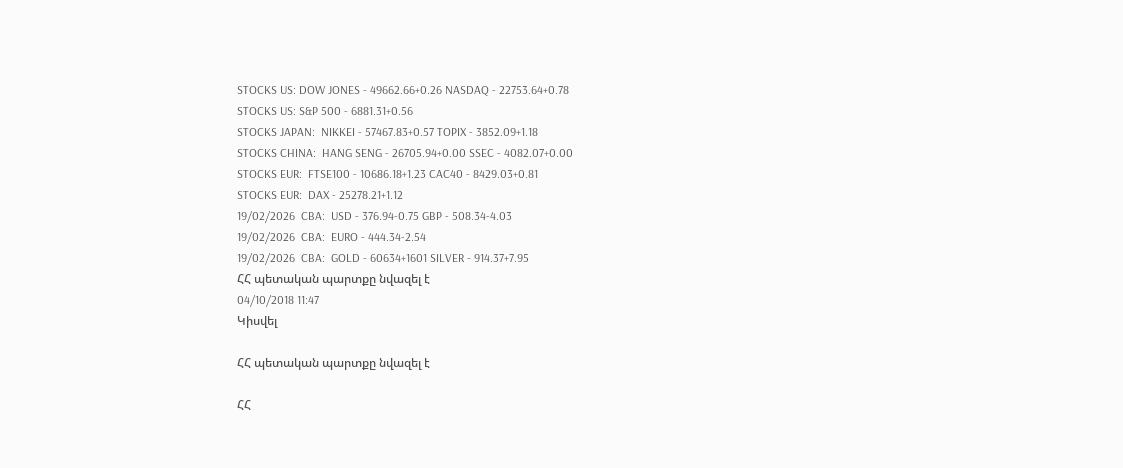STOCKS US: DOW JONES - 49662.66+0.26 NASDAQ - 22753.64+0.78
STOCKS US: S&P 500 - 6881.31+0.56
STOCKS JAPAN:  NIKKEI - 57467.83+0.57 TOPIX - 3852.09+1.18
STOCKS CHINA:  HANG SENG - 26705.94+0.00 SSEC - 4082.07+0.00
STOCKS EUR:  FTSE100 - 10686.18+1.23 CAC40 - 8429.03+0.81
STOCKS EUR:  DAX - 25278.21+1.12
19/02/2026  CBA:  USD - 376.94-0.75 GBP - 508.34-4.03
19/02/2026  CBA:  EURO - 444.34-2.54
19/02/2026  CBA:  GOLD - 60634+1601 SILVER - 914.37+7.95
ՀՀ պետական պարտքը նվազել է
04/10/2018 11:47
Կիսվել

ՀՀ պետական պարտքը նվազել է

ՀՀ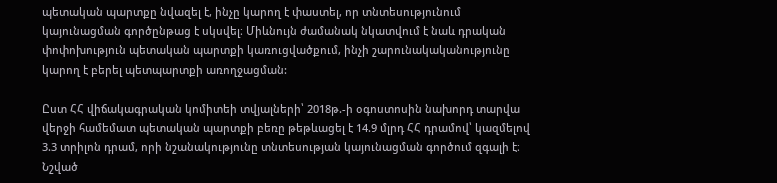պետական պարտքը նվազել է, ինչը կարող է փաստել, որ տնտեսությունում կայունացման գործընթաց է սկսվել։ Միևնույն ժամանակ նկատվում է նաև դրական փոփոխություն պետական պարտքի կառուցվածքում, ինչի շարունակականությունը կարող է բերել պետպարտքի առողջացման:

Ըստ ՀՀ վիճակագրական կոմիտեի տվյալների՝ 2018թ.-ի օգոստոսին նախորդ տարվա վերջի համեմատ պետական պարտքի բեռը թեթևացել է 14.9 մլրդ ՀՀ դրամով՝ կազմելով 3.3 տրիլոն դրամ, որի նշանակությունը տնտեսության կայունացման գործում զգալի է։ Նշված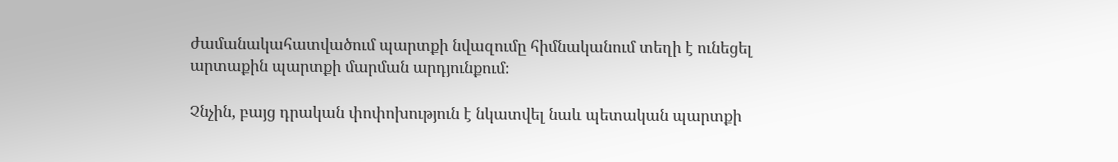ժամանակահատվածում պարտքի նվազումը հիմնականում տեղի է ունեցել արտաքին պարտքի մարման արդյունքում։

Չնչին, բայց դրական փոփոխություն է նկատվել նաև պետական պարտքի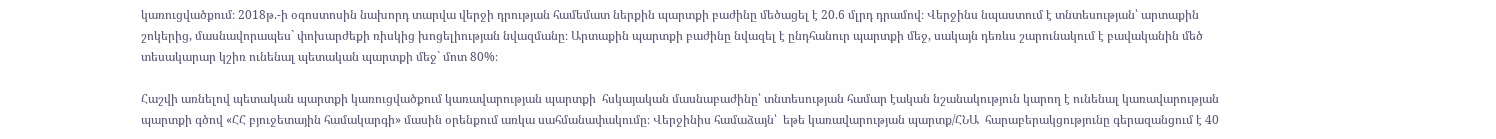կառուցվածքում։ 2018թ.-ի օգոստոսին նախորդ տարվա վերջի դրության համեմատ ներքին պարտքի բաժինը մեծացել է 20.6 մլրդ դրամով։ Վերջինս նպաստում է տնտեսության՝ արտաքին շոկերից, մասնավորապես` փոխարժեքի ռիսկից խոցելիության նվազմանը։ Արտաքին պարտքի բաժինը նվազել է ընդհանուր պարտքի մեջ, սակայն դեռևս շարունակում է բավականին մեծ տեսակարար կշիռ ունենալ պետական պարտքի մեջ` մոտ 80%։

Հաշվի առնելով պետական պարտքի կառուցվածքում կառավարության պարտքի  հսկայական մասնաբաժինը՝ տնտեսության համար էական նշանակություն կարող է ունենալ կառավարության պարտքի գծով «ՀՀ բյուջետային համակարգի» մասին օրենքում առկա սահմանափակումը։ Վերջինիս համաձայն՝  եթե կառավարության պարտք/ՀՆԱ  հարաբերակցությունը գերազանցում է 40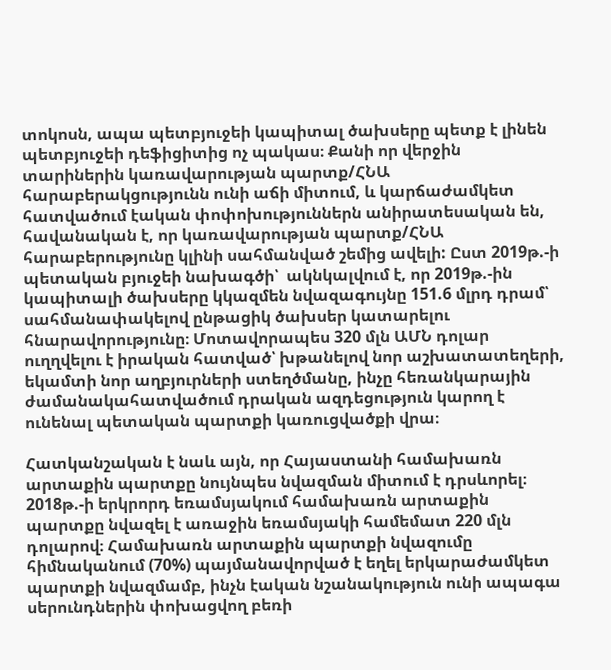տոկոսն, ապա պետբյուջեի կապիտալ ծախսերը պետք է լինեն պետբյուջեի դեֆիցիտից ոչ պակաս։ Քանի որ վերջին տարիներին կառավարության պարտք/ՀՆԱ հարաբերակցությունն ունի աճի միտում, և կարճաժամկետ հատվածում էական փոփոխություններն անիրատեսական են, հավանական է, որ կառավարության պարտք/ՀՆԱ հարաբերությունը կլինի սահմանված շեմից ավելի: Ըստ 2019թ.-ի պետական բյուջեի նախագծի՝  ակնկալվում է, որ 2019թ.-ին կապիտալի ծախսերը կկազմեն նվազագույնը 151.6 մլրդ դրամ՝ սահմանափակելով ընթացիկ ծախսեր կատարելու հնարավորությունը։ Մոտավորապես 320 մլն ԱՄՆ դոլար ուղղվելու է իրական հատված՝ խթանելով նոր աշխատատեղերի, եկամտի նոր աղբյուրների ստեղծմանը, ինչը հեռանկարային ժամանակահատվածում դրական ազդեցություն կարող է ունենալ պետական պարտքի կառուցվածքի վրա։

Հատկանշական է նաև այն, որ Հայաստանի համախառն արտաքին պարտքը նույնպես նվազման միտում է դրսևորել։ 2018թ.-ի երկրորդ եռամսյակում համախառն արտաքին պարտքը նվազել է առաջին եռամսյակի համեմատ 220 մլն դոլարով։ Համախառն արտաքին պարտքի նվազումը հիմնականում (70%) պայմանավորված է եղել երկարաժամկետ պարտքի նվազմամբ, ինչն էական նշանակություն ունի ապագա սերունդներին փոխացվող բեռի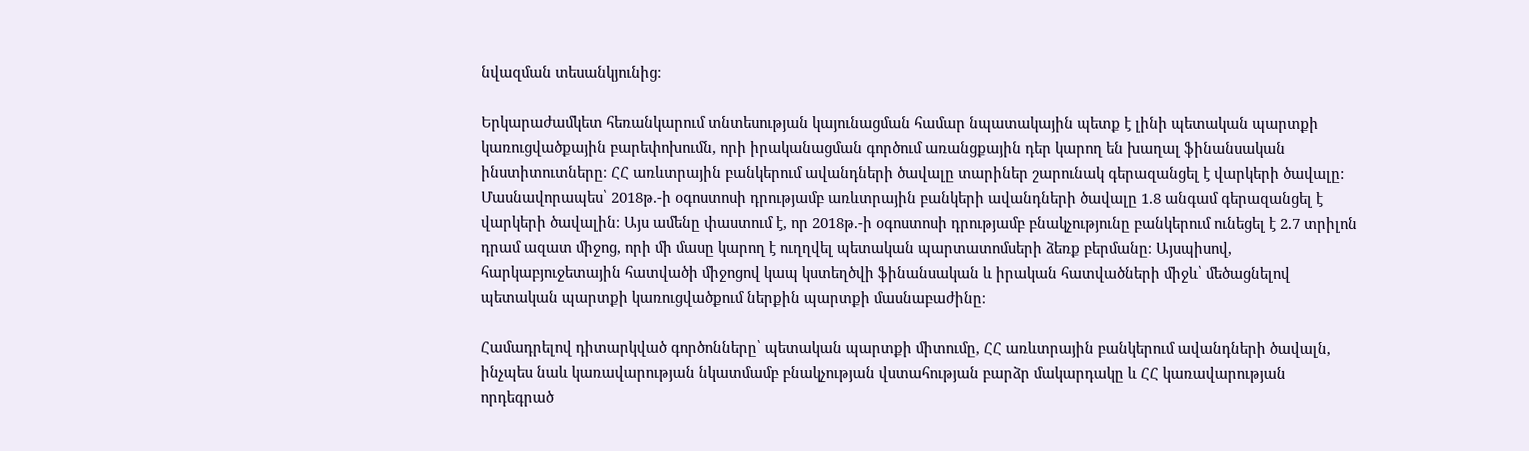նվազման տեսանկյունից։

Երկարաժամկետ հեռանկարում տնտեսության կայունացման համար նպատակային պետք է լինի պետական պարտքի կառուցվածքային բարեփոխումն, որի իրականացման գործում առանցքային դեր կարող են խաղալ ֆինանսական ինստիտուտները։ ՀՀ առևտրային բանկերում ավանդների ծավալը տարիներ շարունակ գերազանցել է վարկերի ծավալը: Մասնավորապես՝ 2018թ.-ի օգոստոսի դրությամբ առևտրային բանկերի ավանդների ծավալը 1.8 անգամ գերազանցել է վարկերի ծավալին։ Այս ամենը փաստում է, որ 2018թ.-ի օգոստոսի դրությամբ բնակչությունը բանկերում ունեցել է 2.7 տրիլոն դրամ ազատ միջոց, որի մի մասը կարող է ուղղվել պետական պարտատոմսերի ձեռք բերմանը։ Այսպիսով, հարկաբյուջետային հատվածի միջոցով կապ կստեղծվի ֆինանսական և իրական հատվածների միջև՝ մեծացնելով պետական պարտքի կառուցվածքում ներքին պարտքի մասնաբաժինը։

Համադրելով դիտարկված գործոնները՝ պետական պարտքի միտումը, ՀՀ առևտրային բանկերում ավանդների ծավալն, ինչպես նաև կառավարության նկատմամբ բնակչության վստահության բարձր մակարդակը և ՀՀ կառավարության որդեգրած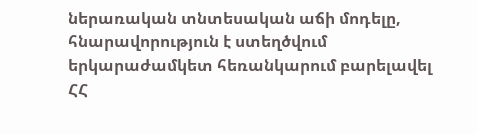ներառական տնտեսական աճի մոդելը, հնարավորություն է ստեղծվում երկարաժամկետ հեռանկարում բարելավել ՀՀ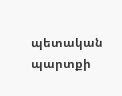պետական պարտքի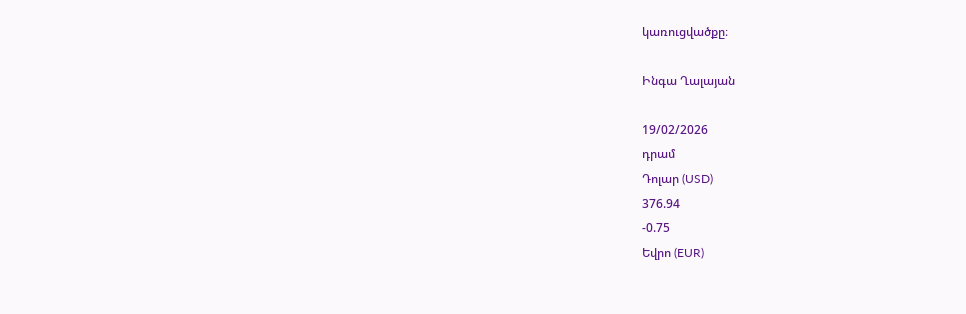կառուցվածքը։

Ինգա Ղալայան

19/02/2026
դրամ
Դոլար (USD)
376.94
-0.75
Եվրո (EUR)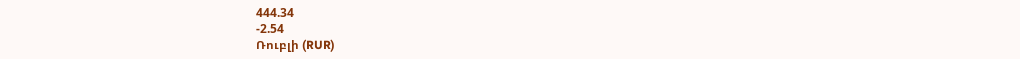444.34
-2.54
Ռուբլի (RUR)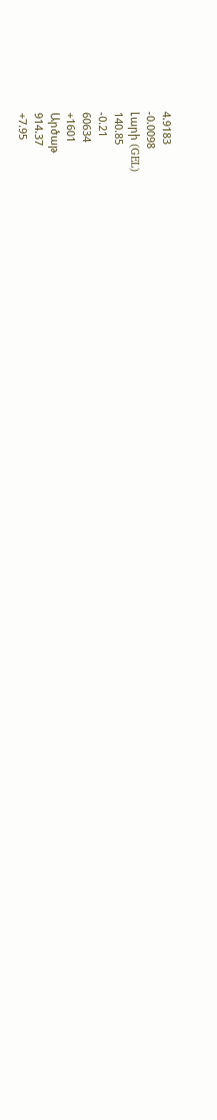4.9183
-0.0098
Լարի (GEL)
140.85
-0.21
60634
+1601
Արծաթ
914.37
+7.95